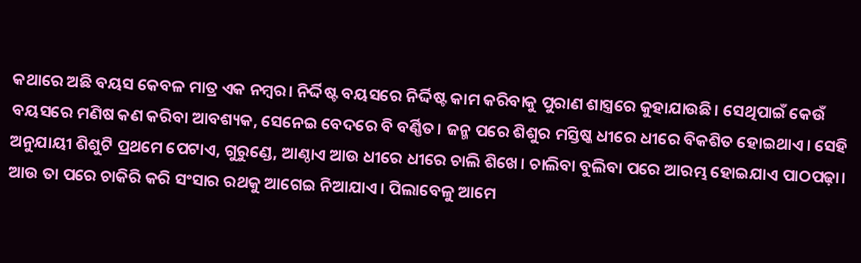କଥାରେ ଅଛି ବୟସ କେବଳ ମାତ୍ର ଏକ ନମ୍ବର। ନିର୍ଦ୍ଦିଷ୍ଟ ବୟସରେ ନିର୍ଦ୍ଦିଷ୍ଟ କାମ କରିବାକୁ ପୁରାଣ ଶାସ୍ତ୍ରରେ କୁହାଯାଉଛି। ସେଥିପାଇଁ କେଉଁ ବୟସରେ ମଣିଷ କଣ କରିବା ଆବଶ୍ୟକ, ସେନେଇ ବେଦରେ ବି ବର୍ଣ୍ଣିତ। ଜନ୍ମ ପରେ ଶିଶୁର ମସ୍ତିଷ୍କ ଧୀରେ ଧୀରେ ବିକଶିତ ହୋଇଥାଏ। ସେହି ଅନୁଯାୟୀ ଶିଶୁଟି ପ୍ରଥମେ ପେଟାଏ, ଗୁରୁଣ୍ଡେ, ଆଣ୍ଠାଏ ଆଉ ଧୀରେ ଧୀରେ ଚାଲି ଶିଖେ। ଚାଲିବା ବୁଲିବା ପରେ ଆରମ୍ଭ ହୋଇଯାଏ ପାଠପଢ଼ା। ଆଉ ତା ପରେ ଚାକିରି କରି ସଂସାର ରଥକୁ ଆଗେଇ ନିଆଯାଏ। ପିଲାବେଳୁ ଆମେ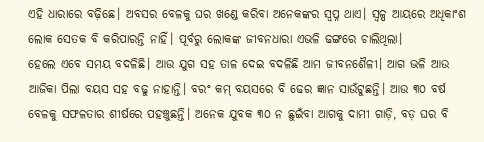ଏହି ଧାରାରେ ବଢ଼ିଛେ। ଅବସର ବେଳକୁ ଘର ଖଣ୍ଡେ କରିବା ଅନେକଙ୍କର ସ୍ୱପ୍ନ ଥାଏ। ସ୍ୱଳ୍ପ ଆୟରେ ଅଧିକାଂଶ ଲୋକ ସେତକ ବି କରିପାରନ୍ତି ନାହିଁ। ପୂର୍ବରୁ ଲୋକଙ୍କ ଜୀବନଧାରା ଏଭଳି ଢଙ୍ଗରେ ଚାଲିଥିଲା।
ହେଲେ ଏବେ ସମୟ ବଦଳିଛି। ଆଉ ଯୁଗ ସହ ତାଳ ଦେଇ ବଦଳିଛି ଆମ ଜୀବନଶୈଳୀ। ଆଗ ଭଳି ଆଉ ଆଜିକା ପିଲା ବୟସ ସହ ବଢୁ ନାହାନ୍ତି। ବରଂ କମ୍ ବୟସରେ ବି ଢେର ଜ୍ଞାନ ସାଉଁଟୁଛନ୍ତି। ଆଉ ୩୦ ବର୍ଷ ବେଳକୁ ସଫଳତାର ଶୀର୍ଷରେ ପହଞ୍ଚୁଛନ୍ତି। ଅନେକ ଯୁବକ ୩୦ ନ ଛୁଇଁବା ଆଗକୁ ଦାମୀ ଗାଡ଼ି, ବଡ଼ ଘର ବି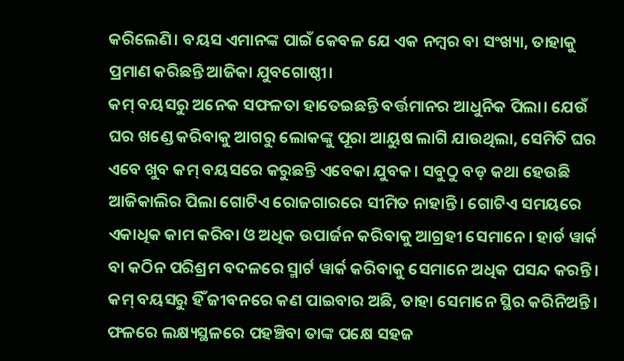କରିଲେଣି। ବୟସ ଏମାନଙ୍କ ପାଇଁ କେବଳ ଯେ ଏକ ନମ୍ବର ବା ସଂଖ୍ୟା, ତାହାକୁ ପ୍ରମାଣ କରିଛନ୍ତି ଆଜିକା ଯୁବଗୋଷ୍ଠୀ।
କମ୍ ବୟସରୁ ଅନେକ ସଫଳତା ହାତେଇଛନ୍ତି ବର୍ତ୍ତମାନର ଆଧୁନିକ ପିଲା। ଯେଉଁ ଘର ଖଣ୍ଡେ କରିବାକୁ ଆଗରୁ ଲୋକଙ୍କୁ ପୂରା ଆୟୁଷ ଲାଗି ଯାଉଥିଲା, ସେମିତି ଘର ଏବେ ଖୁବ କମ୍ ବୟସରେ କରୁଛନ୍ତି ଏବେକା ଯୁବକ। ସବୁଠୁ ବଡ଼ କଥା ହେଉଛି ଆଜିକାଲିର ପିଲା ଗୋଟିଏ ରୋଜଗାରରେ ସୀମିତ ନାହାନ୍ତି। ଗୋଟିଏ ସମୟରେ ଏକାଧିକ କାମ କରିବା ଓ ଅଧିକ ଉପାର୍ଜନ କରିବାକୁ ଆଗ୍ରହୀ ସେମାନେ। ହାର୍ଡ ୱାର୍କ ବା କଠିନ ପରିଶ୍ରମ ବଦଳରେ ସ୍ମାର୍ଟ ୱାର୍କ କରିବାକୁ ସେମାନେ ଅଧିକ ପସନ୍ଦ କରନ୍ତି। କମ୍ ବୟସରୁ ହିଁ ଜୀବନରେ କଣ ପାଇବାର ଅଛି, ତାହା ସେମାନେ ସ୍ଥିର କରିନିଅନ୍ତି। ଫଳରେ ଲକ୍ଷ୍ୟସ୍ଥଳରେ ପହଞ୍ଚିବା ତାଙ୍କ ପକ୍ଷେ ସହଜ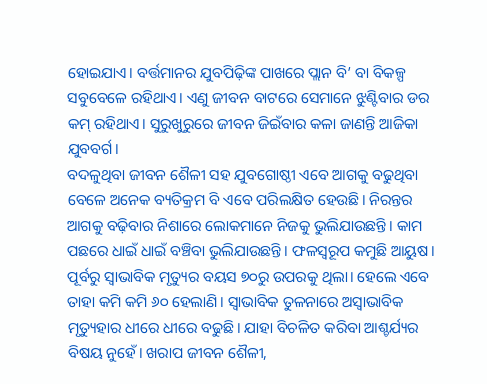ହୋଇଯାଏ। ବର୍ତ୍ତମାନର ଯୁବପିଢ଼ିଙ୍କ ପାଖରେ ପ୍ଲାନ ବି’ ବା ବିକଳ୍ପ ସବୁବେଳେ ରହିଥାଏ। ଏଣୁ ଜୀବନ ବାଟରେ ସେମାନେ ଝୁଣ୍ଟିବାର ଡର କମ୍ ରହିଥାଏ। ସୁରୁଖୁରୁରେ ଜୀବନ ଜିଇଁବାର କଳା ଜାଣନ୍ତି ଆଜିକା ଯୁବବର୍ଗ।
ବଦଳୁଥିବା ଜୀବନ ଶୈଳୀ ସହ ଯୁବଗୋଷ୍ଠୀ ଏବେ ଆଗକୁ ବଢୁଥିବା ବେଳେ ଅନେକ ବ୍ୟତିକ୍ରମ ବି ଏବେ ପରିଲକ୍ଷିତ ହେଉଛି। ନିରନ୍ତର ଆଗକୁ ବଢ଼ିବାର ନିଶାରେ ଲୋକମାନେ ନିଜକୁ ଭୁଲିଯାଉଛନ୍ତି। କାମ ପଛରେ ଧାଇଁ ଧାଇଁ ବଞ୍ଚିବା ଭୁଲିଯାଉଛନ୍ତି। ଫଳସ୍ୱରୂପ କମୁଛି ଆୟୁଷ। ପୂର୍ବରୁ ସ୍ୱାଭାବିକ ମୃତ୍ୟୁର ବୟସ ୭୦ରୁ ଉପରକୁ ଥିଲା। ହେଲେ ଏବେ ତାହା କମି କମି ୬୦ ହେଲାଣି। ସ୍ୱାଭାବିକ ତୁଳନାରେ ଅସ୍ୱାଭାବିକ ମୃତ୍ୟୁହାର ଧୀରେ ଧୀରେ ବଢୁଛି। ଯାହା ବିଚଳିତ କରିବା ଆଶ୍ଚର୍ଯ୍ୟର ବିଷୟ ନୁହେଁ। ଖରାପ ଜୀବନ ଶୈଳୀ,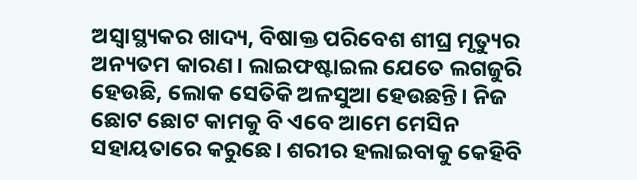ଅସ୍ୱାସ୍ଥ୍ୟକର ଖାଦ୍ୟ, ବିଷାକ୍ତ ପରିବେଶ ଶୀଘ୍ର ମୃତ୍ୟୁର ଅନ୍ୟତମ କାରଣ। ଲାଇଫଷ୍ଟାଇଲ ଯେତେ ଲଗଜୁରି ହେଉଛି, ଲୋକ ସେତିକି ଅଳସୁଆ ହେଉଛନ୍ତି। ନିଜ ଛୋଟ ଛୋଟ କାମକୁ ବି ଏବେ ଆମେ ମେସିନ ସହାୟତାରେ କରୁଛେ। ଶରୀର ହଲାଇବାକୁ କେହିବି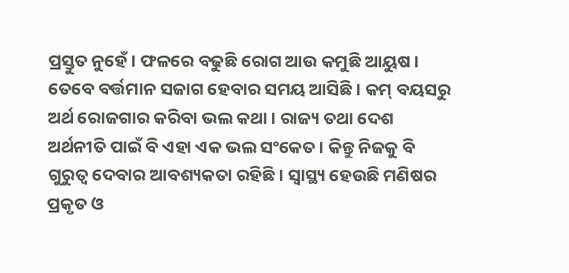ପ୍ରସ୍ତୁତ ନୁହେଁ। ଫଳରେ ବଢୁଛି ରୋଗ ଆଉ କମୁଛି ଆୟୁଷ।
ତେବେ ବର୍ତ୍ତମାନ ସଜାଗ ହେବାର ସମୟ ଆସିଛି। କମ୍ ବୟସରୁ ଅର୍ଥ ରୋଜଗାର କରିବା ଭଲ କଥା। ରାଜ୍ୟ ତଥା ଦେଶ ଅର୍ଥନୀତି ପାଇଁ ବି ଏହା ଏକ ଭଲ ସଂକେତ। କିନ୍ତୁ ନିଜକୁ ବି ଗୁରୁତ୍ୱ ଦେବାର ଆବଶ୍ୟକତା ରହିଛି। ସ୍ୱାସ୍ଥ୍ୟ ହେଉଛି ମଣିଷର ପ୍ରକୃତ ଓ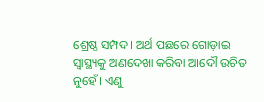ଶ୍ରେଷ୍ଠ ସମ୍ପଦ। ଅର୍ଥ ପଛରେ ଗୋଡ଼ାଇ ସ୍ୱାସ୍ଥ୍ୟକୁ ଅଣଦେଖା କରିବା ଆଦୌ ଉଚିତ ନୁହେଁ। ଏଣୁ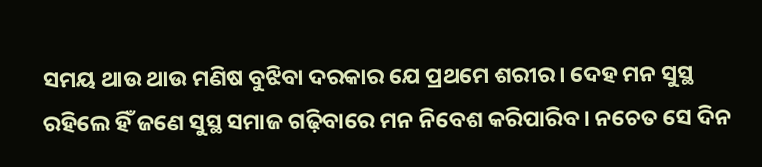ସମୟ ଥାଉ ଥାଉ ମଣିଷ ବୁଝିବା ଦରକାର ଯେ ପ୍ରଥମେ ଶରୀର। ଦେହ ମନ ସୁସ୍ଥ ରହିଲେ ହିଁ ଜଣେ ସୁସ୍ଥ ସମାଜ ଗଢ଼ିବାରେ ମନ ନିବେଶ କରିପାରିବ। ନଚେତ ସେ ଦିନ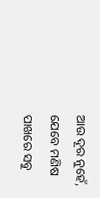ଆଉ ଦୂର ନୁହେଁ, ଯେବେ ମଣିଷ ପାଖରେ ସବୁ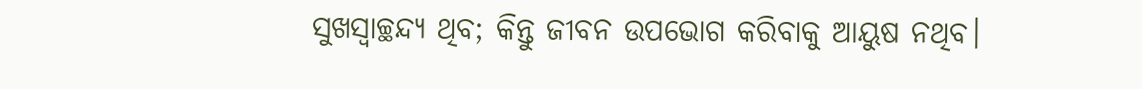ସୁଖସ୍ୱାଚ୍ଛନ୍ଦ୍ୟ ଥିବ; କିନ୍ତୁ ଜୀବନ ଉପଭୋଗ କରିବାକୁ ଆୟୁଷ ନଥିବ।